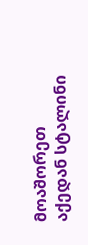მოაშორეთ აქედან სტალინი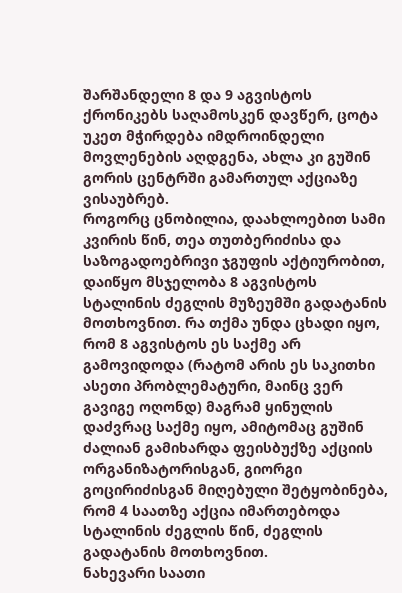შარშანდელი 8 და 9 აგვისტოს ქრონიკებს საღამოსკენ დავწერ, ცოტა უკეთ მჭირდება იმდროინდელი მოვლენების აღდგენა, ახლა კი გუშინ გორის ცენტრში გამართულ აქციაზე ვისაუბრებ.
როგორც ცნობილია, დაახლოებით სამი კვირის წინ, თეა თუთბერიძისა და საზოგადოებრივი ჯგუფის აქტიურობით, დაიწყო მსჯელობა 8 აგვისტოს სტალინის ძეგლის მუზეუმში გადატანის მოთხოვნით. რა თქმა უნდა ცხადი იყო, რომ 8 აგვისტოს ეს საქმე არ გამოვიდოდა (რატომ არის ეს საკითხი ასეთი პრობლემატური, მაინც ვერ გავიგე ოღონდ) მაგრამ ყინულის დაძვრაც საქმე იყო, ამიტომაც გუშინ ძალიან გამიხარდა ფეისბუქზე აქციის ორგანიზატორისგან, გიორგი გოცირიძისგან მიღებული შეტყობინება, რომ 4 საათზე აქცია იმართებოდა სტალინის ძეგლის წინ, ძეგლის გადატანის მოთხოვნით.
ნახევარი საათი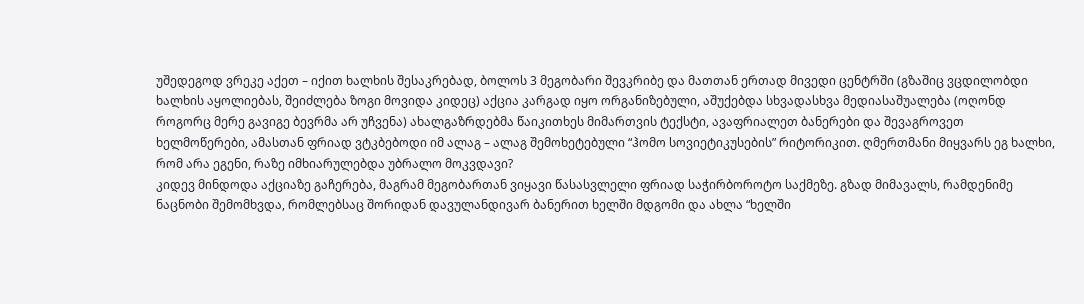უშედეგოდ ვრეკე აქეთ – იქით ხალხის შესაკრებად, ბოლოს 3 მეგობარი შევკრიბე და მათთან ერთად მივედი ცენტრში (გზაშიც ვცდილობდი ხალხის აყოლიებას, შეიძლება ზოგი მოვიდა კიდეც) აქცია კარგად იყო ორგანიზებული, აშუქებდა სხვადასხვა მედიასაშუალება (ოღონდ როგორც მერე გავიგე ბევრმა არ უჩვენა) ახალგაზრდებმა წაიკითხეს მიმართვის ტექსტი, ავაფრიალეთ ბანერები და შევაგროვეთ ხელმოწერები, ამასთან ფრიად ვტკბებოდი იმ ალაგ – ალაგ შემოხეტებული “ჰომო სოვიეტიკუსების” რიტორიკით. ღმერთმანი მიყვარს ეგ ხალხი, რომ არა ეგენი, რაზე იმხიარულებდა უბრალო მოკვდავი?
კიდევ მინდოდა აქციაზე გაჩერება, მაგრამ მეგობართან ვიყავი წასასვლელი ფრიად საჭირბოროტო საქმეზე. გზად მიმავალს, რამდენიმე ნაცნობი შემომხვდა, რომლებსაც შორიდან დავულანდივარ ბანერით ხელში მდგომი და ახლა “ხელში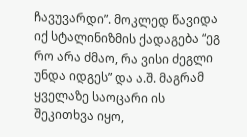ჩავუვარდი”. მოკლედ წავიდა იქ სტალინიზმის ქადაგება “ეგ რო არა ძმაო, რა ვისი ძეგლი უნდა იდგეს” და ა.შ. მაგრამ ყველაზე საოცარი ის შეკითხვა იყო,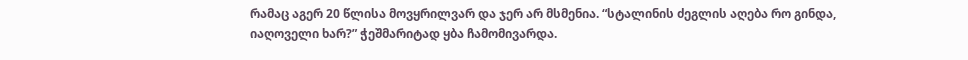რამაც აგერ 20 წლისა მოვყრილვარ და ჯერ არ მსმენია. “სტალინის ძეგლის აღება რო გინდა, იაღოველი ხარ?” ჭეშმარიტად ყბა ჩამომივარდა.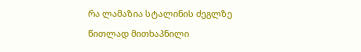რა ლამაზია სტალინის ძეგლზე წითლად მითხაპნილი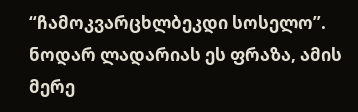“ჩამოკვარცხლბეკდი სოსელო”. ნოდარ ლადარიას ეს ფრაზა, ამის მერე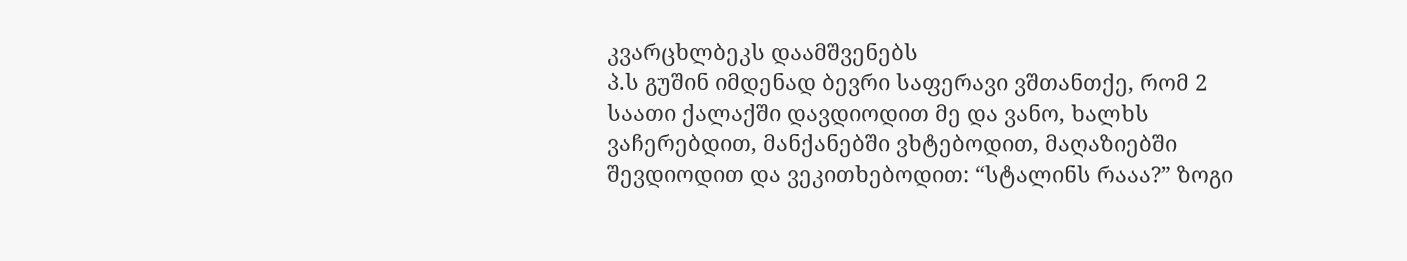კვარცხლბეკს დაამშვენებს
პ.ს გუშინ იმდენად ბევრი საფერავი ვშთანთქე, რომ 2 საათი ქალაქში დავდიოდით მე და ვანო, ხალხს ვაჩერებდით, მანქანებში ვხტებოდით, მაღაზიებში შევდიოდით და ვეკითხებოდით: “სტალინს რააა?” ზოგი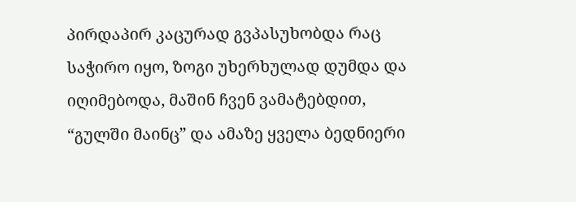პირდაპირ კაცურად გვპასუხობდა რაც საჭირო იყო, ზოგი უხერხულად დუმდა და იღიმებოდა, მაშინ ჩვენ ვამატებდით, “გულში მაინც” და ამაზე ყველა ბედნიერი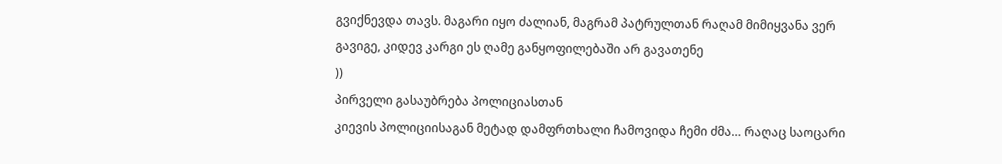გვიქნევდა თავს. მაგარი იყო ძალიან, მაგრამ პატრულთან რაღამ მიმიყვანა ვერ გავიგე, კიდევ კარგი ეს ღამე განყოფილებაში არ გავათენე
))
პირველი გასაუბრება პოლიციასთან
კიევის პოლიციისაგან მეტად დამფრთხალი ჩამოვიდა ჩემი ძმა… რაღაც საოცარი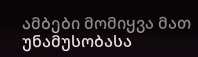ამბები მომიყვა მათ უნამუსობასა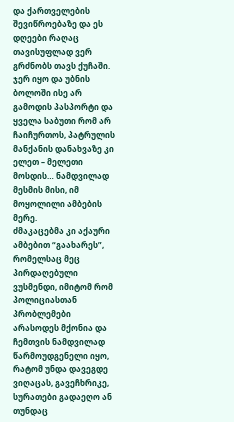და ქართველების შევიწროებაზე და ეს დღეები რაღაც თავისუფლად ვერ გრძნობს თავს ქუჩაში. ჯერ იყო და უბნის ბოლოში ისე არ გამოდის პასპორტი და ყველა საბუთი რომ არ ჩაიჩურთოს, პატრულის მანქანის დანახვაზე კი ელეთ – მელეთი მოსდის… ნამდვილად მესმის მისი, იმ მოყოლილი ამბების მერე.
ძმაკაცებმა კი აქაური ამბებით “გაახარეს”, რომელსაც მეც პირდაღებული ვუსმენდი, იმიტომ რომ პოლიციასთან პრობლემები არასოდეს მქონია და ჩემთვის ნამდვილად წარმოუდგენელი იყო, რატომ უნდა დავეგდე ვიღაცას, გავეჩხრიკე, სურათები გადაეღო ან თუნდაც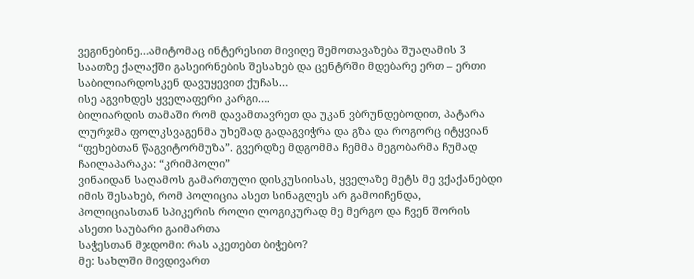ვეგინებინე…ამიტომაც ინტერესით მივიღე შემოთავაზება შუაღამის 3 საათზე ქალაქში გასეირნების შესახებ და ცენტრში მდებარე ერთ – ერთი საბილიარდოსკენ დავუყევით ქუჩას…
ისე აგვიხდეს ყველაფერი კარგი….
ბილიარდის თამაში რომ დავამთავრეთ და უკან ვბრუნდებოდით, პატარა ლურჯმა ფოლკსვაგენმა უხეშად გადაგვიჭრა და გზა და როგორც იტყვიან “ფეხებთან წაგვიტორმუზა”. გვერდზე მდგომმა ჩემმა მეგობარმა ჩუმად ჩაილაპარაკა: “კრიმპოლი”
ვინაიდან საღამოს გამართული დისკუსიისას, ყველაზე მეტს მე ვქაქანებდი იმის შესახებ, რომ პოლიცია ასეთ სინაგლეს არ გამოიჩენდა, პოლიციასთან სპიკერის როლი ლოგიკურად მე მერგო და ჩვენ შორის ასეთი საუბარი გაიმართა
საჭესთან მჯდომი: რას აკეთებთ ბიჭებო?
მე: სახლში მივდივართ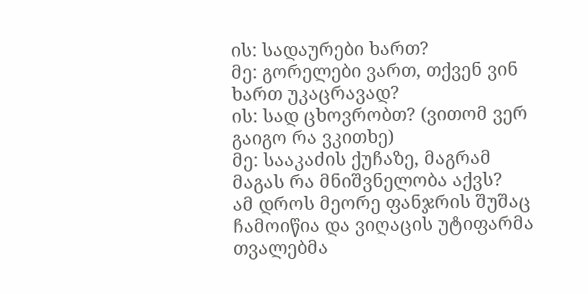ის: სადაურები ხართ?
მე: გორელები ვართ, თქვენ ვინ ხართ უკაცრავად?
ის: სად ცხოვრობთ? (ვითომ ვერ გაიგო რა ვკითხე)
მე: სააკაძის ქუჩაზე, მაგრამ მაგას რა მნიშვნელობა აქვს?
ამ დროს მეორე ფანჯრის შუშაც ჩამოიწია და ვიღაცის უტიფარმა თვალებმა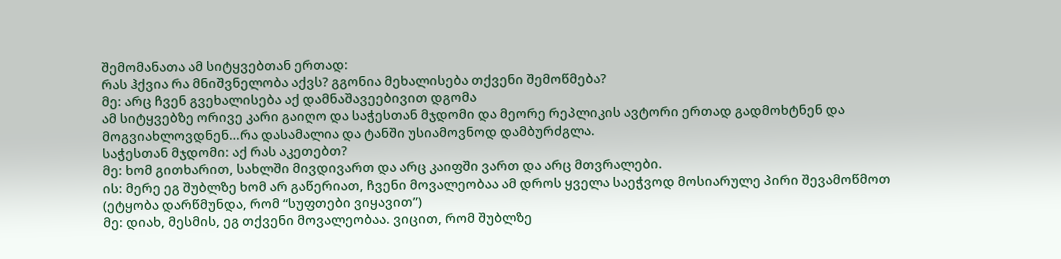შემომანათა ამ სიტყვებთან ერთად:
რას ჰქვია რა მნიშვნელობა აქვს? გგონია მეხალისება თქვენი შემოწმება?
მე: არც ჩვენ გვეხალისება აქ დამნაშავეებივით დგომა
ამ სიტყვებზე ორივე კარი გაიღო და საჭესთან მჯდომი და მეორე რეპლიკის ავტორი ერთად გადმოხტნენ და მოგვიახლოვდნენ…რა დასამალია და ტანში უსიამოვნოდ დამბურძგლა.
საჭესთან მჯდომი: აქ რას აკეთებთ?
მე: ხომ გითხარით, სახლში მივდივართ და არც კაიფში ვართ და არც მთვრალები.
ის: მერე ეგ შუბლზე ხომ არ გაწერიათ, ჩვენი მოვალეობაა ამ დროს ყველა საეჭვოდ მოსიარულე პირი შევამოწმოთ (ეტყობა დარწმუნდა, რომ “სუფთები ვიყავით”)
მე: დიახ, მესმის, ეგ თქვენი მოვალეობაა. ვიცით, რომ შუბლზე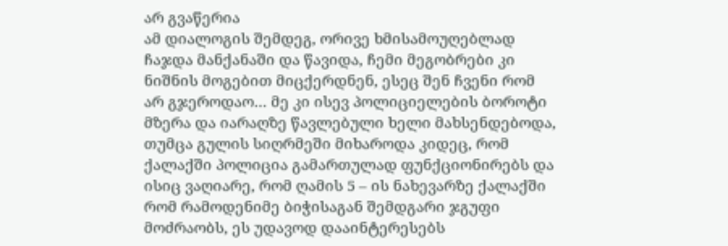არ გვაწერია
ამ დიალოგის შემდეგ, ორივე ხმისამოუღებლად ჩაჯდა მანქანაში და წავიდა, ჩემი მეგობრები კი ნიშნის მოგებით მიცქერდნენ, ესეც შენ ჩვენი რომ არ გჯეროდაო… მე კი ისევ პოლიციელების ბოროტი მზერა და იარაღზე წავლებული ხელი მახსენდებოდა, თუმცა გულის სიღრმეში მიხაროდა კიდეც, რომ ქალაქში პოლიცია გამართულად ფუნქციონირებს და ისიც ვაღიარე, რომ ღამის 5 – ის ნახევარზე ქალაქში რომ რამოდენიმე ბიჭისაგან შემდგარი ჯგუფი მოძრაობს, ეს უდავოდ დააინტერესებს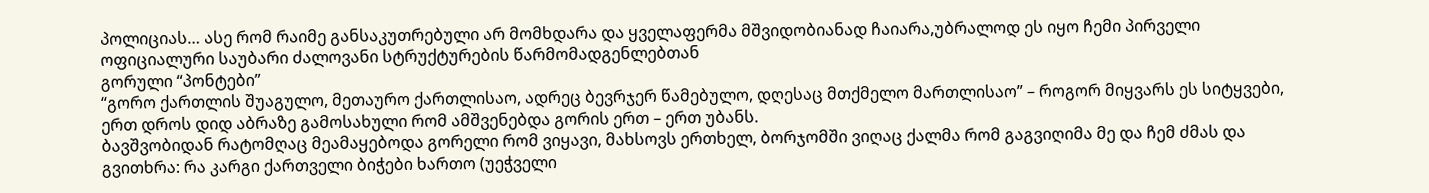პოლიციას… ასე რომ რაიმე განსაკუთრებული არ მომხდარა და ყველაფერმა მშვიდობიანად ჩაიარა,უბრალოდ ეს იყო ჩემი პირველი ოფიციალური საუბარი ძალოვანი სტრუქტურების წარმომადგენლებთან
გორული “პონტები”
“გორო ქართლის შუაგულო, მეთაურო ქართლისაო, ადრეც ბევრჯერ წამებულო, დღესაც მთქმელო მართლისაო” – როგორ მიყვარს ეს სიტყვები, ერთ დროს დიდ აბრაზე გამოსახული რომ ამშვენებდა გორის ერთ – ერთ უბანს.
ბავშვობიდან რატომღაც მეამაყებოდა გორელი რომ ვიყავი, მახსოვს ერთხელ, ბორჯომში ვიღაც ქალმა რომ გაგვიღიმა მე და ჩემ ძმას და გვითხრა: რა კარგი ქართველი ბიჭები ხართო (უეჭველი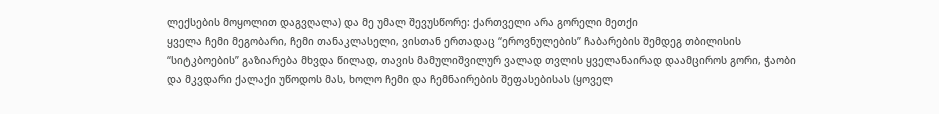ლექსების მოყოლით დაგვღალა) და მე უმალ შევუსწორე: ქართველი არა გორელი მეთქი
ყველა ჩემი მეგობარი, ჩემი თანაკლასელი, ვისთან ერთადაც “ეროვნულების” ჩაბარების შემდეგ თბილისის “სიტკბოების” გაზიარება მხვდა წილად, თავის მამულიშვილურ ვალად თვლის ყველანაირად დაამციროს გორი, ჭაობი და მკვდარი ქალაქი უწოდოს მას, ხოლო ჩემი და ჩემნაირების შეფასებისას (ყოველ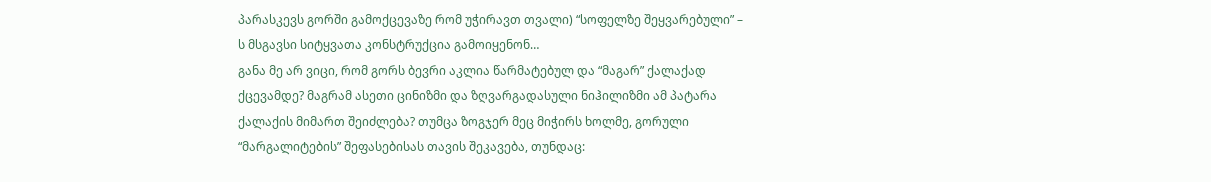პარასკევს გორში გამოქცევაზე რომ უჭირავთ თვალი) “სოფელზე შეყვარებული” – ს მსგავსი სიტყვათა კონსტრუქცია გამოიყენონ…
განა მე არ ვიცი, რომ გორს ბევრი აკლია წარმატებულ და “მაგარ” ქალაქად ქცევამდე? მაგრამ ასეთი ცინიზმი და ზღვარგადასული ნიჰილიზმი ამ პატარა ქალაქის მიმართ შეიძლება? თუმცა ზოგჯერ მეც მიჭირს ხოლმე, გორული “მარგალიტების” შეფასებისას თავის შეკავება, თუნდაც: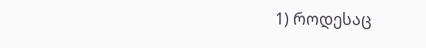1) როდესაც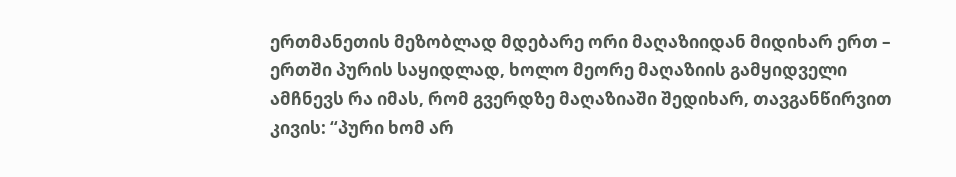ერთმანეთის მეზობლად მდებარე ორი მაღაზიიდან მიდიხარ ერთ – ერთში პურის საყიდლად, ხოლო მეორე მაღაზიის გამყიდველი ამჩნევს რა იმას, რომ გვერდზე მაღაზიაში შედიხარ, თავგანწირვით კივის: “პური ხომ არ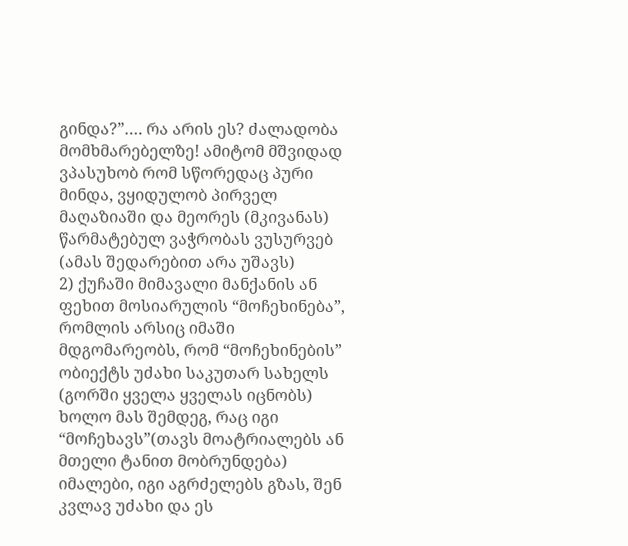გინდა?”…. რა არის ეს? ძალადობა მომხმარებელზე! ამიტომ მშვიდად ვპასუხობ რომ სწორედაც პური მინდა, ვყიდულობ პირველ მაღაზიაში და მეორეს (მკივანას) წარმატებულ ვაჭრობას ვუსურვებ (ამას შედარებით არა უშავს)
2) ქუჩაში მიმავალი მანქანის ან ფეხით მოსიარულის “მოჩეხინება”, რომლის არსიც იმაში მდგომარეობს, რომ “მოჩეხინების” ობიექტს უძახი საკუთარ სახელს (გორში ყველა ყველას იცნობს) ხოლო მას შემდეგ, რაც იგი “მოჩეხავს”(თავს მოატრიალებს ან მთელი ტანით მობრუნდება) იმალები, იგი აგრძელებს გზას, შენ კვლავ უძახი და ეს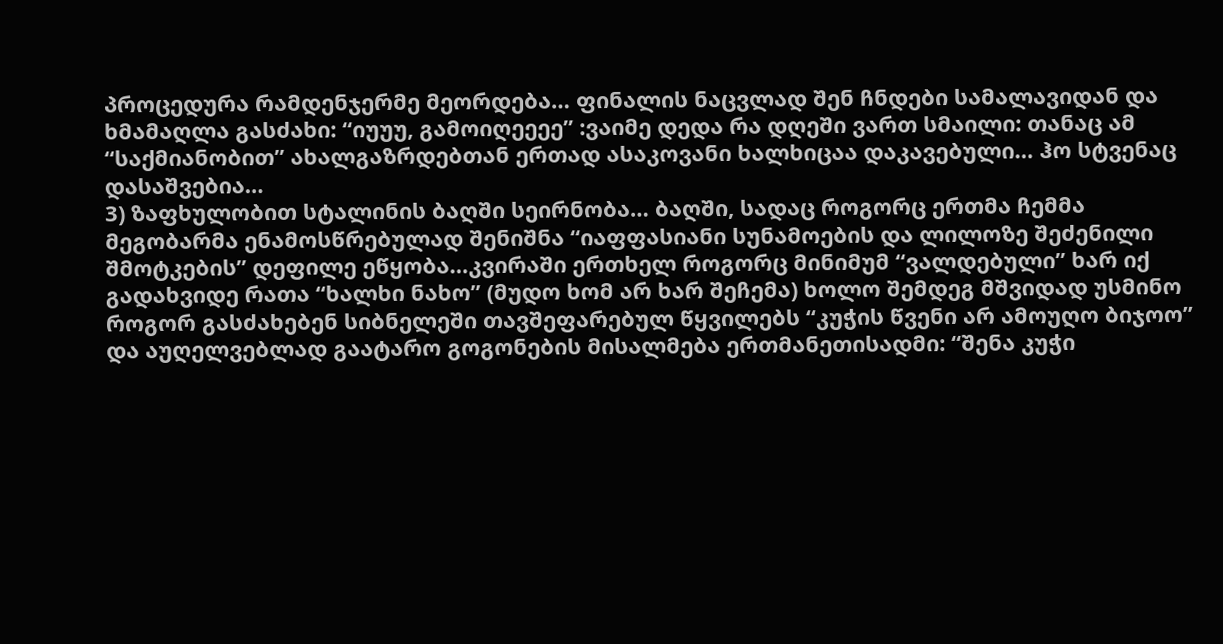პროცედურა რამდენჯერმე მეორდება… ფინალის ნაცვლად შენ ჩნდები სამალავიდან და ხმამაღლა გასძახი: “იუუუ, გამოიღეეეე” :ვაიმე დედა რა დღეში ვართ სმაილი: თანაც ამ “საქმიანობით” ახალგაზრდებთან ერთად ასაკოვანი ხალხიცაა დაკავებული… ჰო სტვენაც დასაშვებია…
3) ზაფხულობით სტალინის ბაღში სეირნობა… ბაღში, სადაც როგორც ერთმა ჩემმა მეგობარმა ენამოსწრებულად შენიშნა “იაფფასიანი სუნამოების და ლილოზე შეძენილი შმოტკების” დეფილე ეწყობა…კვირაში ერთხელ როგორც მინიმუმ “ვალდებული” ხარ იქ გადახვიდე რათა “ხალხი ნახო” (მუდო ხომ არ ხარ შეჩემა) ხოლო შემდეგ მშვიდად უსმინო როგორ გასძახებენ სიბნელეში თავშეფარებულ წყვილებს “კუჭის წვენი არ ამოუღო ბიჯოო” და აუღელვებლად გაატარო გოგონების მისალმება ერთმანეთისადმი: “შენა კუჭი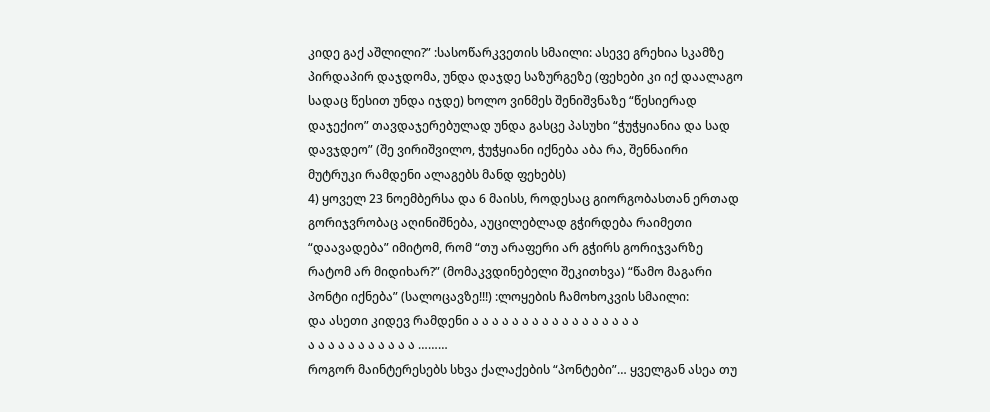კიდე გაქ აშლილი?” :სასოწარკვეთის სმაილი: ასევე გრეხია სკამზე პირდაპირ დაჯდომა, უნდა დაჯდე საზურგეზე (ფეხები კი იქ დაალაგო სადაც წესით უნდა იჯდე) ხოლო ვინმეს შენიშვნაზე “წესიერად დაჯექიო” თავდაჯერებულად უნდა გასცე პასუხი “ჭუჭყიანია და სად დავჯდეო” (შე ვირიშვილო, ჭუჭყიანი იქნება აბა რა, შენნაირი მუტრუკი რამდენი ალაგებს მანდ ფეხებს)
4) ყოველ 23 ნოემბერსა და 6 მაისს, როდესაც გიორგობასთან ერთად გორიჯვრობაც აღინიშნება, აუცილებლად გჭირდება რაიმეთი “დაავადება” იმიტომ, რომ “თუ არაფერი არ გჭირს გორიჯვარზე რატომ არ მიდიხარ?” (მომაკვდინებელი შეკითხვა) “წამო მაგარი პონტი იქნება” (სალოცავზე!!!) :ლოყების ჩამოხოკვის სმაილი:
და ასეთი კიდევ რამდენი ა ა ა ა ა ა ა ა ა ა ა ა ა ა ა ა ა
ა ა ა ა ა ა ა ა ა ა ა ………
როგორ მაინტერესებს სხვა ქალაქების “პონტები”… ყველგან ასეა თუ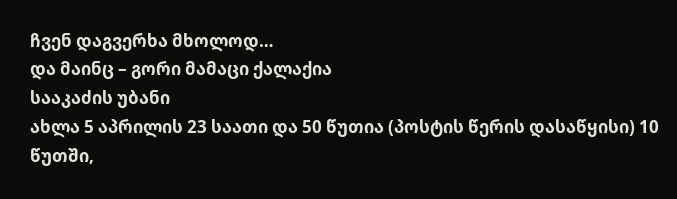ჩვენ დაგვერხა მხოლოდ…
და მაინც – გორი მამაცი ქალაქია
სააკაძის უბანი
ახლა 5 აპრილის 23 საათი და 50 წუთია (პოსტის წერის დასაწყისი) 10 წუთში,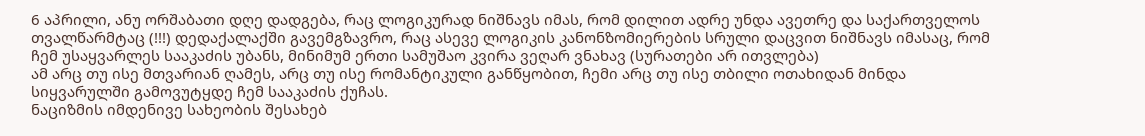6 აპრილი, ანუ ორშაბათი დღე დადგება, რაც ლოგიკურად ნიშნავს იმას, რომ დილით ადრე უნდა ავეთრე და საქართველოს თვალწარმტაც (!!!) დედაქალაქში გავემგზავრო, რაც ასევე ლოგიკის კანონზომიერების სრული დაცვით ნიშნავს იმასაც, რომ ჩემ უსაყვარლეს სააკაძის უბანს, მინიმუმ ერთი სამუშაო კვირა ვეღარ ვნახავ (სურათები არ ითვლება)
ამ არც თუ ისე მთვარიან ღამეს, არც თუ ისე რომანტიკული განწყობით, ჩემი არც თუ ისე თბილი ოთახიდან მინდა სიყვარულში გამოვუტყდე ჩემ სააკაძის ქუჩას.
ნაციზმის იმდენივე სახეობის შესახებ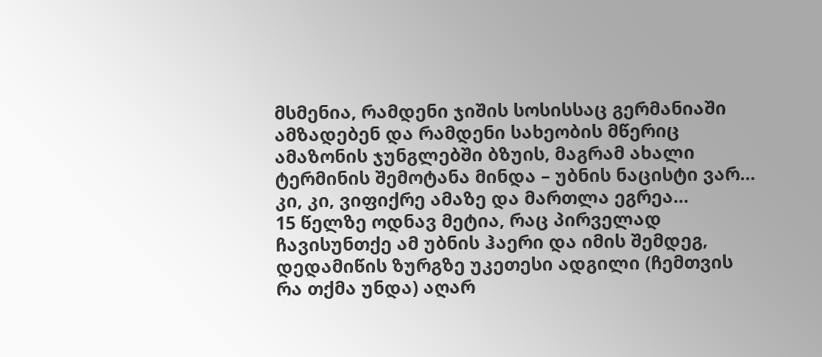მსმენია, რამდენი ჯიშის სოსისსაც გერმანიაში ამზადებენ და რამდენი სახეობის მწერიც ამაზონის ჯუნგლებში ბზუის, მაგრამ ახალი ტერმინის შემოტანა მინდა – უბნის ნაცისტი ვარ… კი, კი, ვიფიქრე ამაზე და მართლა ეგრეა…
15 წელზე ოდნავ მეტია, რაც პირველად ჩავისუნთქე ამ უბნის ჰაერი და იმის შემდეგ, დედამიწის ზურგზე უკეთესი ადგილი (ჩემთვის რა თქმა უნდა) აღარ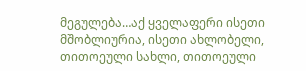მეგულება…აქ ყველაფერი ისეთი მშობლიურია, ისეთი ახლობელი, თითოეული სახლი, თითოეული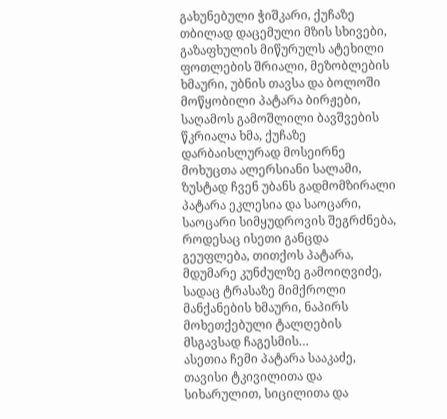გახუნებული ჭიშკარი, ქუჩაზე თბილად დაცემული მზის სხივები, გაზაფხულის მიწურულს ატეხილი ფოთლების შრიალი, მეზობლების ხმაური, უბნის თავსა და ბოლოში მოწყობილი პატარა ბირჟები, საღამოს გამოშლილი ბავშვების წკრიალა ხმა, ქუჩაზე დარბაისლურად მოსეირნე მოხუცთა ალერსიანი სალამი, ზუსტად ჩვენ უბანს გადმომზირალი პატარა ეკლესია და საოცარი, საოცარი სიმყუდროვის შეგრძნება, როდესაც ისეთი განცდა გეუფლება, თითქოს პატარა, მდუმარე კუნძულზე გამოიღვიძე, სადაც ტრასაზე მიმქროლი მანქანების ხმაური, ნაპირს მოხეთქებული ტალღების მსგავსად ჩაგესმის…
ასეთია ჩემი პატარა სააკაძე, თავისი ტკივილითა და სიხარულით, სიცილითა და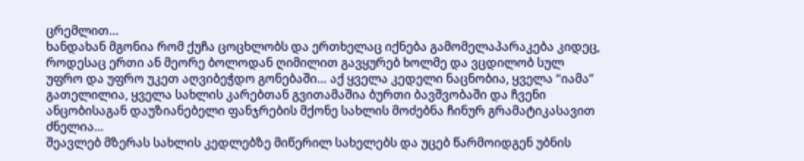ცრემლით…
ხანდახან მგონია რომ ქუჩა ცოცხლობს და ერთხელაც იქნება გამომელაპარაკება კიდეც, როდესაც ერთი ან მეორე ბოლოდან ღიმილით გავყურებ ხოლმე და ვცდილობ სულ უფრო და უფრო უკეთ აღვიბეჭდო გონებაში… აქ ყველა კედელი ნაცნობია, ყველა “იამა” გათელილია, ყველა სახლის კარებთან გვითამაშია ბურთი ბავშვობაში და ჩვენი ანცობისაგან დაუზიანებელი ფანჯრების მქონე სახლის მოძებნა ჩინურ გრამატიკასავით ძნელია…
შეავლებ მზერას სახლის კედლებზე მიწერილ სახელებს და უცებ წარმოიდგენ უბნის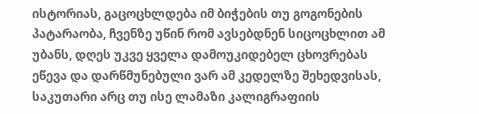ისტორიას, გაცოცხლდება იმ ბიჭების თუ გოგონების პატარაობა, ჩვენზე უწინ რომ ავსებდნენ სიცოცხლით ამ უბანს, დღეს უკვე ყველა დამოუკიდებელ ცხოვრებას ეწევა და დარწმუნებული ვარ ამ კედელზე შეხედვისას, საკუთარი არც თუ ისე ლამაზი კალიგრაფიის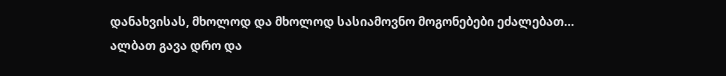დანახვისას, მხოლოდ და მხოლოდ სასიამოვნო მოგონებები ეძალებათ…
ალბათ გავა დრო და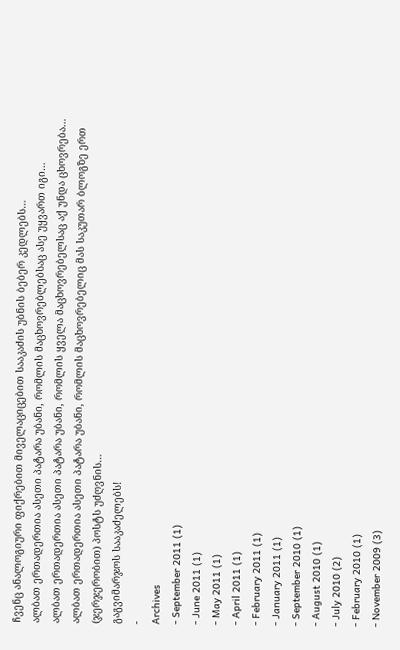ჩვენც ანალოგიური ფიქრებით მიველაციცებით სააკაძის უბნის ბებერ კედლებს…
ალბათ ერთადერთია ასეთი პატარა უბანი, რომლის მაცხოვრებლებსაც ასე უყვართ იგი…
ალბათ ერთადერთია ასეთი პატარა უბანი, რომლის ყველა მაცხოვრებელსაც აქ უნდა ცხოვრება…
ალბათ ერთადერთია ასეთი პატარა უბანი, რომლის მაცხოვრებელიც მას საკუთარ ბლოგზე ერთ (ჯერჯერობით) პოსტს უძღვნის…
გაგვიმარჯოს სააკაძელებს!
-
Archives
- September 2011 (1)
- June 2011 (1)
- May 2011 (1)
- April 2011 (1)
- February 2011 (1)
- January 2011 (1)
- September 2010 (1)
- August 2010 (1)
- July 2010 (2)
- February 2010 (1)
- November 2009 (3)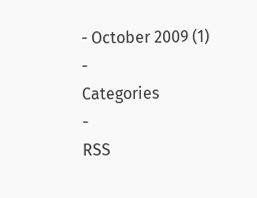- October 2009 (1)
-
Categories
-
RSS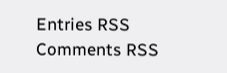Entries RSS
Comments RSS